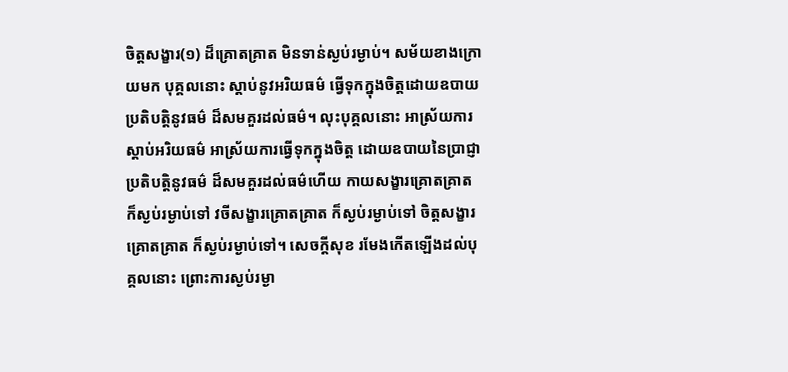ចិត្តសង្ខារ(១) ដ៏គ្រោតគ្រាត មិនទាន់ស្ងប់រម្ងាប់។ សម័យខាងក្រោយមក បុគ្គលនោះ ស្តាប់នូវអរិយធម៌ ធ្វើទុកក្នុងចិត្តដោយឧបាយ ប្រតិបត្តិនូវធម៌ ដ៏សមគួរដល់ធម៌។ លុះបុគ្គលនោះ អាស្រ័យការស្តាប់អរិយធម៌ អាស្រ័យការធ្វើទុកក្នុងចិត្ត ដោយឧបាយនៃប្រាជ្ញា ប្រតិបត្តិនូវធម៌ ដ៏សមគួរដល់ធម៌ហើយ កាយសង្ខារគ្រោតគ្រាត ក៏ស្ងប់រម្ងាប់ទៅ វចីសង្ខារគ្រោតគ្រាត ក៏ស្ងប់រម្ងាប់ទៅ ចិត្តសង្ខារគ្រោតគ្រាត ក៏ស្ងប់រម្ងាប់ទៅ។ សេចក្តីសុខ រមែងកើតឡើងដល់បុគ្គលនោះ ព្រោះការស្ងប់រម្ងា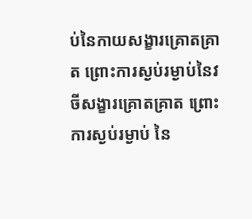ប់នៃកាយសង្ខារគ្រោតគ្រាត ព្រោះការស្ងប់រម្ងាប់នៃវចីសង្ខារគ្រោតគ្រាត ព្រោះការស្ងប់រម្ងាប់ នៃ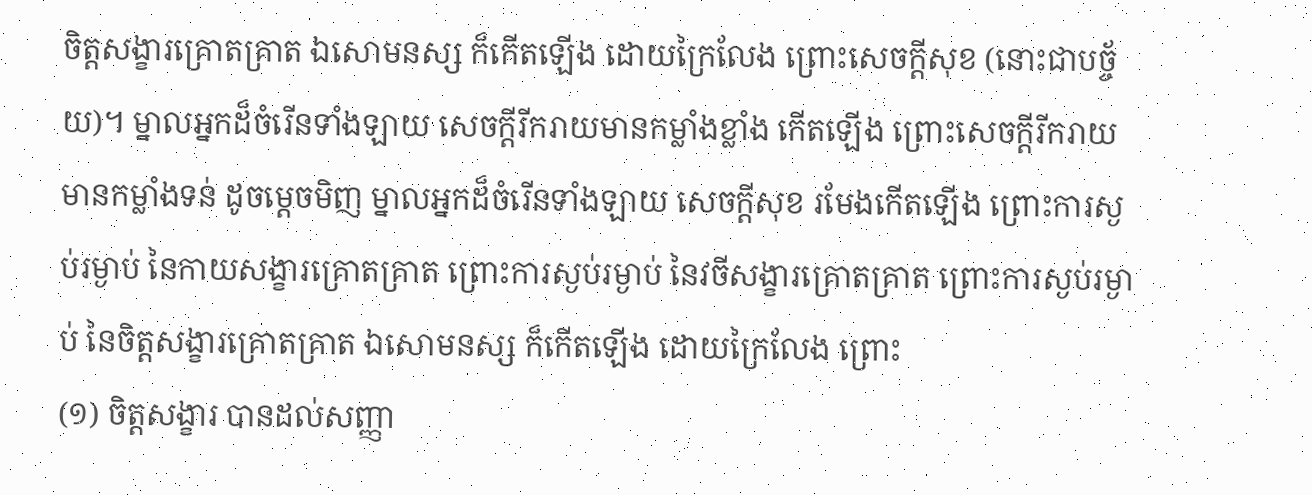ចិត្តសង្ខារគ្រោតគ្រាត ឯសោមនស្ស ក៏កើតឡើង ដោយក្រៃលែង ព្រោះសេចក្តីសុខ (នោះជាបច្ច័យ)។ ម្នាលអ្នកដ៏ចំរើនទាំងឡាយ សេចក្តីរីករាយមានកម្លាំងខ្លាំង កើតឡើង ព្រោះសេចក្តីរីករាយមានកម្លាំងទន់ ដូចម្តេចមិញ ម្នាលអ្នកដ៏ចំរើនទាំងឡាយ សេចក្តីសុខ រមែងកើតឡើង ព្រោះការស្ងប់រម្ងាប់ នៃកាយសង្ខារគ្រោតគ្រាត ព្រោះការស្ងប់រម្ងាប់ នៃវចីសង្ខារគ្រោតគ្រាត ព្រោះការស្ងប់រម្ងាប់ នៃចិត្តសង្ខារគ្រោតគ្រាត ឯសោមនស្ស ក៏កើតឡើង ដោយក្រៃលែង ព្រោះ
(១) ចិត្តសង្ខារ បានដល់សញ្ញា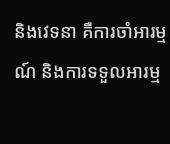និងវេទនា គឺការចាំអារម្មណ៍ និងការទទួលអារម្ម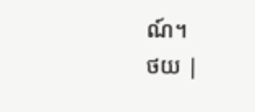ណ៍។
ថយ |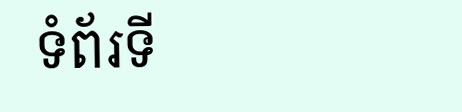ទំព័រទី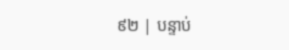៩២ | បន្ទាប់